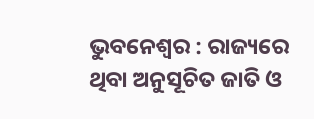ଭୁବନେଶ୍ୱର : ରାଜ୍ୟରେ ଥିବା ଅନୁସୂଚିତ ଜାତି ଓ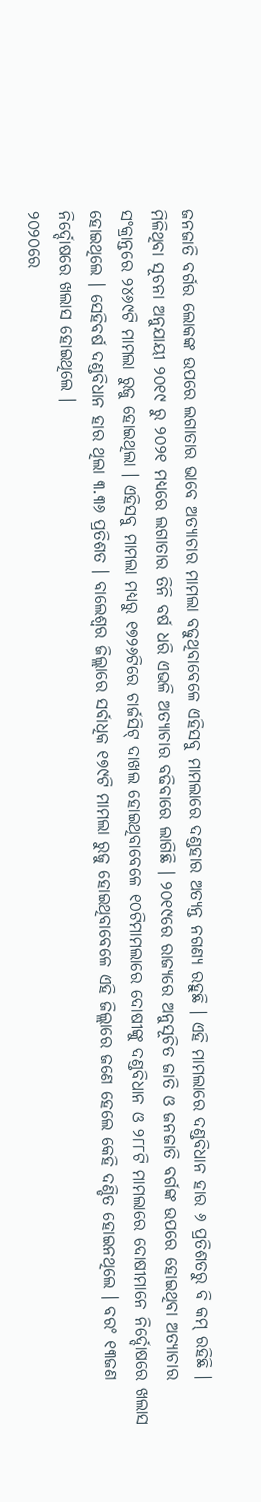ଜନଜାତି ବର୍ଗର ଲୋକଙ୍କ ଉପରେ ଲଗାତାର ଭାବେ ଅତ୍ୟାଚାର ମାମଲା ବଢୁଥିବାବେଳେ ଏହିସବୁ ମାମଲାରେ ଦଣ୍ଡହାର ଅତ୍ୟନ୍ତ ନଗଣ୍ୟ ରହୁଛି । ଏହି ମାମଲାରେ ଦଣ୍ଡବିଧାନ ହାର ୬ ପ୍ରତିଶତରୁ ବି କମ୍ ରହିଛି ।
ମିଳିଥିବା ସୂଚନା ଅନୁଯାୟୀ ୨୦୧୯ ରୁ ୨୦୨୧ ମଧ୍ୟରେ ଲଗାତାର ତିନି ବର୍ଷ ଧରି ଏଭଳି ଅତ୍ୟାଚାର ବଢିବାରେ ଲାଗିଛି । ୨୦୧୯ରେ ରାଜ୍ୟରେ ଅନୁସୂଚିତ ଜାତି ଓ ଜନଜାତି ବର୍ଗଙ୍କ ଉପରେ ହୋଇଥିବା ଅତ୍ୟାଚାର ସଂକ୍ରାନ୍ତରେ ୨୪୬୯ଟି ମାମଲା ରୁଜୁ ହୋଇଥିଲା । ଏହିସବୁ ମାମଲା ମଧ୍ୟରୁ ୧୭୨୬ଟିରେ ଚାର୍ଜସିଟ୍ ଦାଖଲ ହୋଇଥିବାବେଳେ ୧୦ଟିମାମଲାରେ ଦୋଷୀଙ୍କୁ ଦଣ୍ଡବିଧାନ ଓ ୨୮୮ଟି ମାମଲାରେ ଦୋଷୀମାନେ ନିର୍ଦ୍ଦୋଷରେ ଖଲାସ ହୋଇଥିଲେ । ସେହିବର୍ଷ ଦଣ୍ଡବିଧାନ ହାର ଥିଲା ୩.୩୬ ପ୍ରତିଶତ । ବାଲେଶ୍ୱର ଜିଲ୍ଲାରେ ସର୍ବାଧିକ ୧୭୯ଟି ମାମଲା ରୁଜୁ ହୋଇଥିବାବେଳେ ଏହି ଜିଲ୍ଲାରେ ଜଣେ ହେଲେ କେହି ଦଣ୍ଡିତ ହୋଇନଥିଲେ । ବରଂ ୧୩ଜଣ ନିର୍ଦ୍ଦୋଷରେ ଖଲାସ ହୋଇଥିଲେ ।
୨୦୨୦ରେ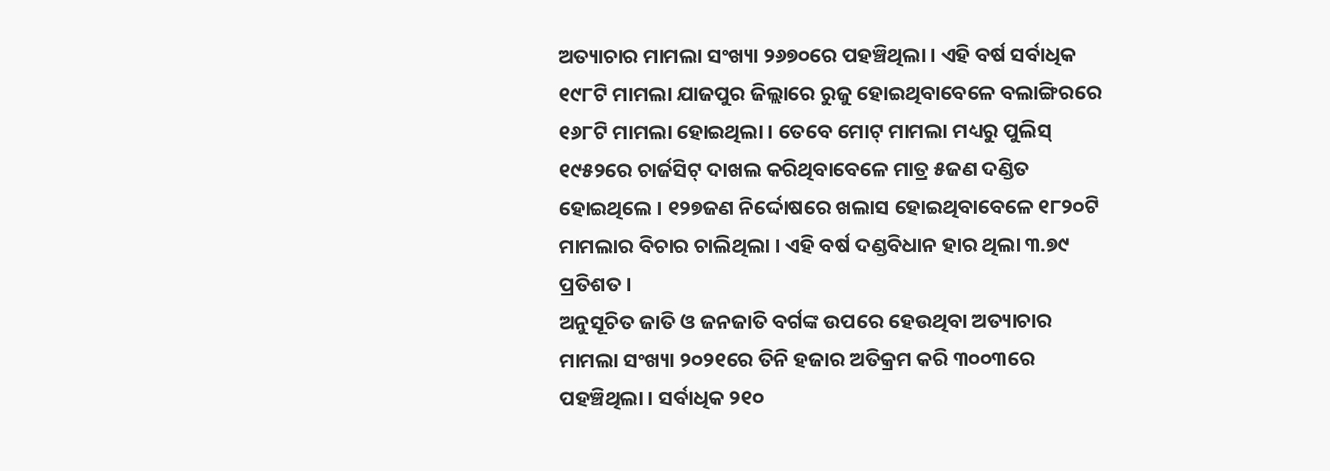ଅତ୍ୟାଚାର ମାମଲା ସଂଖ୍ୟା ୨୬୭୦ରେ ପହଞ୍ଚିଥିଲା । ଏହି ବର୍ଷ ସର୍ବାଧିକ ୧୯୮ଟି ମାମଲା ଯାଜପୁର ଜିଲ୍ଲାରେ ରୁଜୁ ହୋଇଥିବାବେଳେ ବଲାଙ୍ଗିରରେ ୧୬୮ଟି ମାମଲା ହୋଇଥିଲା । ତେବେ ମୋଟ୍ ମାମଲା ମଧ୍ୟରୁ ପୁଲିସ୍ ୧୯୫୨ରେ ଚାର୍ଜସିଟ୍ ଦାଖଲ କରିଥିବାବେଳେ ମାତ୍ର ୫ଜଣ ଦଣ୍ଡିତ ହୋଇଥିଲେ । ୧୨୭ଜଣ ନିର୍ଦ୍ଦୋଷରେ ଖଲାସ ହୋଇଥିବାବେଳେ ୧୮୨୦ଟି ମାମଲାର ବିଚାର ଚାଲିଥିଲା । ଏହି ବର୍ଷ ଦଣ୍ଡବିଧାନ ହାର ଥିଲା ୩.୭୯ ପ୍ରତିଶତ ।
ଅନୁସୂଚିତ ଜାତି ଓ ଜନଜାତି ବର୍ଗଙ୍କ ଉପରେ ହେଉଥିବା ଅତ୍ୟାଚାର ମାମଲା ସଂଖ୍ୟା ୨୦୨୧ରେ ତିନି ହଜାର ଅତିକ୍ରମ କରି ୩୦୦୩ରେ ପହଞ୍ଚିଥିଲା । ସର୍ବାଧିକ ୨୧୦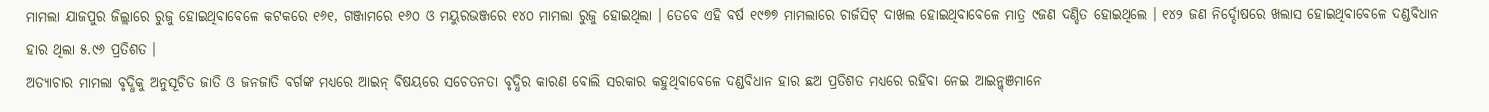ମାମଲା ଯାଜପୁର ଜିଲ୍ଲାରେ ରୁଜୁ ହୋଇଥିବାବେଳେ କଟକରେ ୧୬୧, ଗଞ୍ଜାମରେ ୧୬୦ ଓ ମୟୁରଭଞ୍ଜରେ ୧୪୦ ମାମଲା ରୁଜୁ ହୋଇଥିଲା । ତେବେ ଏହି ବର୍ଷ ୧୯୭୭ ମାମଲାରେ ଚାର୍ଜସିଟ୍ ଦାଖଲ ହୋଇଥିବାବେଳେ ମାତ୍ର ୯ଜଣ ଦଣ୍ଡିତ ହୋଇଥିଲେ । ୧୪୨ ଜଣ ନିର୍ଦ୍ଦୋଷରେ ଖଲାସ ହୋଇଥିବାବେଳେ ଦଣ୍ଡବିଧାନ ହାର ଥିଲା ୫.୯୬ ପ୍ରତିଶତ ।
ଅତ୍ୟାଚାର ମାମଲା ବୃଦ୍ଧିକୁ ଅନୁସୂଚିତ ଜାତି ଓ ଜନଜାତି ବର୍ଗଙ୍କ ମଧ୍ୟରେ ଆଇନ୍ ବିଷୟରେ ସଚେତନତା ବୃଦ୍ଧିର କାରଣ ବୋଲି ସରକାର କହୁଥିବାବେଳେ ଦଣ୍ଡବିଧାନ ହାର ଛଅ ପ୍ରତିଶତ ମଧ୍ୟରେ ରହିବା ନେଇ ଆଇନ୍ଜ୍ଞମାନେ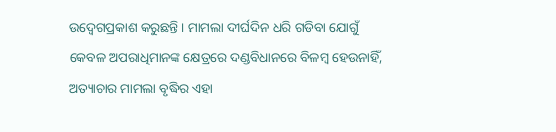ଉଦ୍ବେଗପ୍ରକାଶ କରୁଛନ୍ତି । ମାମଲା ଦୀର୍ଘଦିନ ଧରି ଗଡିବା ଯୋଗୁଁ କେବଳ ଅପରାଧିମାନଙ୍କ କ୍ଷେତ୍ରରେ ଦଣ୍ଡବିଧାନରେ ବିଳମ୍ବ ହେଉନାହିଁ, ଅତ୍ୟାଚାର ମାମଲା ବୃଦ୍ଧିର ଏହା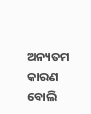ଅନ୍ୟତମ କାରଣ ବୋଲି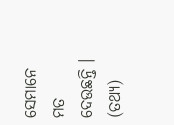ସେମାନେ ମତ ଦେଉଛନ୍ତି । (ତଥ୍ୟ)